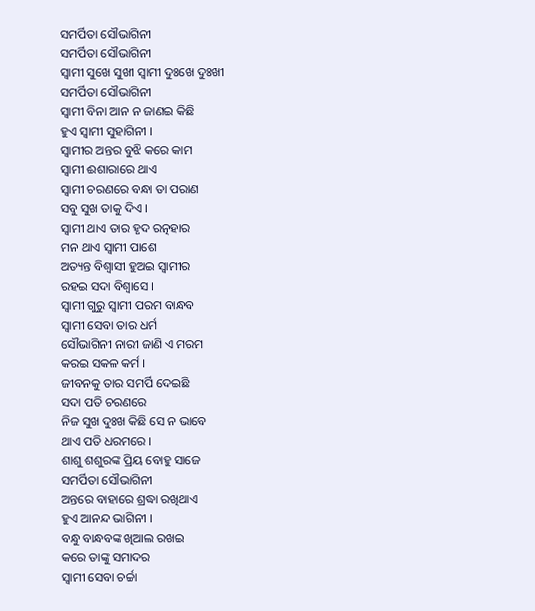ସମର୍ପିତା ସୌଭାଗିନୀ
ସମର୍ପିତା ସୌଭାଗିନୀ
ସ୍ବାମୀ ସୁଖେ ସୁଖୀ ସ୍ବାମୀ ଦୁଃଖେ ଦୁଃଖୀ
ସମର୍ପିତା ସୌଭାଗିନୀ
ସ୍ବାମୀ ବିନା ଆନ ନ ଜାଣଇ କିଛି
ହୁଏ ସ୍ବାମୀ ସୁହାଗିନୀ ।
ସ୍ବାମୀର ଅନ୍ତର ବୁଝି କରେ କାମ
ସ୍ବାମୀ ଈଶାରାରେ ଥାଏ
ସ୍ବାମୀ ଚରଣରେ ବନ୍ଧା ତା ପରାଣ
ସବୁ ସୁଖ ତାକୁ ଦିଏ ।
ସ୍ବାମୀ ଥାଏ ତାର ହୃଦ ରତ୍ନହାର
ମନ ଥାଏ ସ୍ବାମୀ ପାଶେ
ଅତ୍ୟନ୍ତ ବିଶ୍ୱାସୀ ହୁଅଇ ସ୍ବାମୀର
ରହଇ ସଦା ବିଶ୍ୱାସେ ।
ସ୍ବାମୀ ଗୁରୁ ସ୍ବାମୀ ପରମ ବାନ୍ଧବ
ସ୍ବାମୀ ସେବା ତାର ଧର୍ମ
ସୌଭାଗିନୀ ନାରୀ ଜାଣି ଏ ମରମ
କରଇ ସକଳ କର୍ମ ।
ଜୀବନକୁ ତାର ସମର୍ପି ଦେଇଛି
ସଦା ପତି ଚରଣରେ
ନିଜ ସୁଖ ଦୁଃଖ କିଛି ସେ ନ ଭାବେ
ଥାଏ ପତି ଧରମରେ ।
ଶାଶୁ ଶଶୁରଙ୍କ ପ୍ରିୟ ବୋହୁ ସାଜେ
ସମର୍ପିତା ସୌଭାଗିନୀ
ଅନ୍ତରେ ବାହାରେ ଶ୍ରଦ୍ଧା ରଖିଥାଏ
ହୁଏ ଆନନ୍ଦ ଭାଗିନୀ ।
ବନ୍ଧୁ ବାନ୍ଧବଙ୍କ ଖିଆଲ ରଖଇ
କରେ ତାଙ୍କୁ ସମାଦର
ସ୍ବାମୀ ସେବା ଚର୍ଚ୍ଚା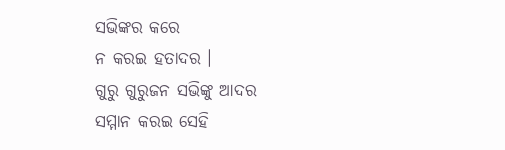ସଭିଙ୍କର କରେ
ନ କରଇ ହତାଦର ।
ଗୁରୁ ଗୁରୁଜନ ସଭିଙ୍କୁ ଆଦର
ସମ୍ମାନ କରଇ ସେହି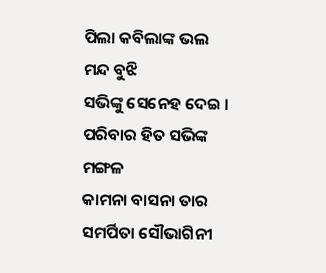ପିଲା କବିଲାଙ୍କ ଭଲ ମନ୍ଦ ବୁଝି
ସଭିଙ୍କୁ ସେନେହ ଦେଇ ।
ପରିବାର ହିତ ସଭିଙ୍କ ମଙ୍ଗଳ
କାମନା ବାସନା ତାର
ସମର୍ପିତା ସୌଭାଗିନୀ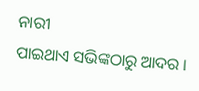ନାରୀ
ପାଇଥାଏ ସଭିଙ୍କଠାରୁ ଆଦର ।